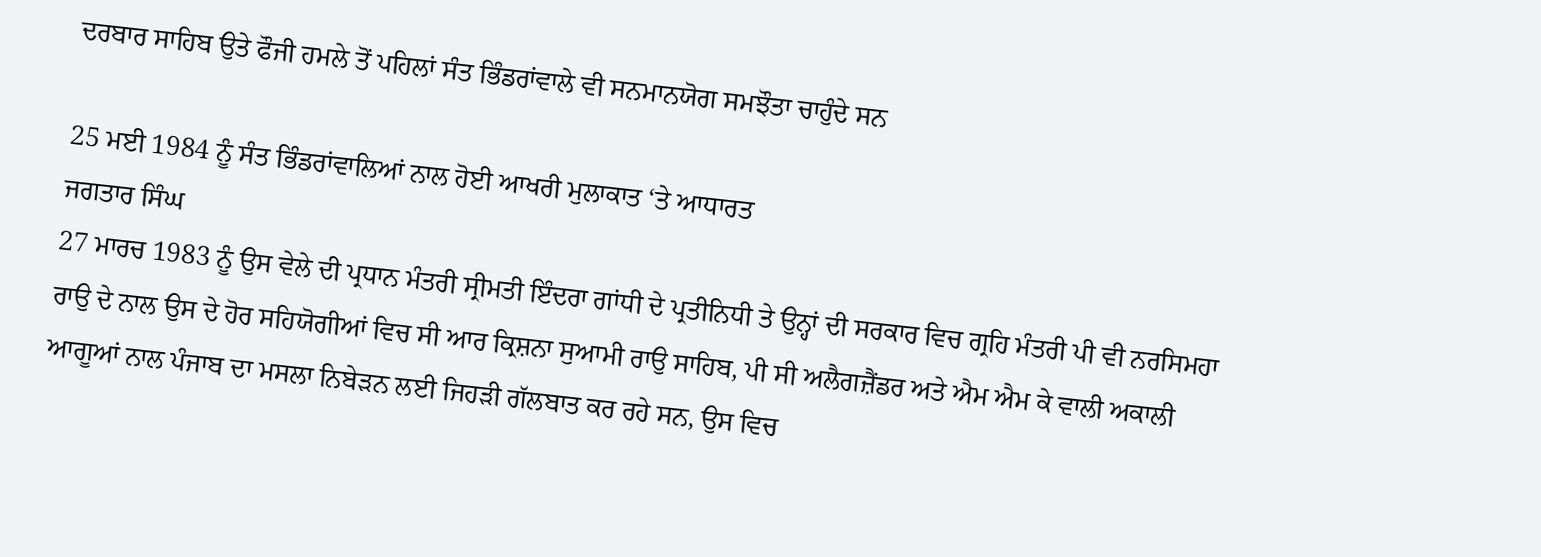ਦਰਬਾਰ ਸਾਹਿਬ ਉਤੇ ਫੌਜੀ ਹਮਲੇ ਤੋਂ ਪਹਿਲਾਂ ਸੰਤ ਭਿੰਡਰਾਂਵਾਲੇ ਵੀ ਸਨਮਾਨਯੋਗ ਸਮਝੌਤਾ ਚਾਹੁੰਦੇ ਸਨ

25 ਮਈ 1984 ਨੂੰ ਸੰਤ ਭਿੰਡਰਾਂਵਾਲਿਆਂ ਨਾਲ ਹੋਈ ਆਖਰੀ ਮੁਲਾਕਾਤ ‘ਤੇ ਆਧਾਰਤ
ਜਗਤਾਰ ਸਿੰਘ
27 ਮਾਰਚ 1983 ਨੂੰ ਉਸ ਵੇਲੇ ਦੀ ਪ੍ਰਧਾਨ ਮੰਤਰੀ ਸ੍ਰੀਮਤੀ ਇੰਦਰਾ ਗਾਂਧੀ ਦੇ ਪ੍ਰਤੀਨਿਧੀ ਤੇ ਉਨ੍ਹਾਂ ਦੀ ਸਰਕਾਰ ਵਿਚ ਗ੍ਰਹਿ ਮੰਤਰੀ ਪੀ ਵੀ ਨਰਸਿਮਹਾ ਰਾਉ ਦੇ ਨਾਲ ਉਸ ਦੇ ਹੋਰ ਸਹਿਯੋਗੀਆਂ ਵਿਚ ਸੀ ਆਰ ਕ੍ਰਿਸ਼ਨਾ ਸੁਆਮੀ ਰਾਉ ਸਾਹਿਬ, ਪੀ ਸੀ ਅਲੈਗਜ਼ੈਂਡਰ ਅਤੇ ਐਮ ਐਮ ਕੇ ਵਾਲੀ ਅਕਾਲੀ ਆਗੂਆਂ ਨਾਲ ਪੰਜਾਬ ਦਾ ਮਸਲਾ ਨਿਬੇੜਨ ਲਈ ਜਿਹੜੀ ਗੱਲਬਾਤ ਕਰ ਰਹੇ ਸਨ, ਉਸ ਵਿਚ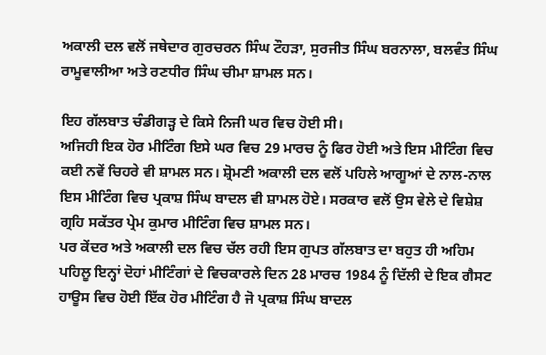ਅਕਾਲੀ ਦਲ ਵਲੋਂ ਜਥੇਦਾਰ ਗੁਰਚਰਨ ਸਿੰਘ ਟੌਹੜਾ, ਸੁਰਜੀਤ ਸਿੰਘ ਬਰਨਾਲਾ, ਬਲਵੰਤ ਸਿੰਘ ਰਾਮੂਵਾਲੀਆ ਅਤੇ ਰਣਧੀਰ ਸਿੰਘ ਚੀਮਾ ਸ਼ਾਮਲ ਸਨ।

ਇਹ ਗੱਲਬਾਤ ਚੰਡੀਗੜ੍ਹ ਦੇ ਕਿਸੇ ਨਿਜੀ ਘਰ ਵਿਚ ਹੋਈ ਸੀ।
ਅਜਿਹੀ ਇਕ ਹੋਰ ਮੀਟਿੰਗ ਇਸੇ ਘਰ ਵਿਚ 29 ਮਾਰਚ ਨੂੰ ਫਿਰ ਹੋਈ ਅਤੇ ਇਸ ਮੀਟਿੰਗ ਵਿਚ ਕਈ ਨਵੇਂ ਚਿਹਰੇ ਵੀ ਸ਼ਾਮਲ ਸਨ। ਸ਼੍ਰੋਮਣੀ ਅਕਾਲੀ ਦਲ ਵਲੋਂ ਪਹਿਲੇ ਆਗੂਆਂ ਦੇ ਨਾਲ-ਨਾਲ ਇਸ ਮੀਟਿੰਗ ਵਿਚ ਪ੍ਰਕਾਸ਼ ਸਿੰਘ ਬਾਦਲ ਵੀ ਸ਼ਾਮਲ ਹੋਏ। ਸਰਕਾਰ ਵਲੋਂ ਉਸ ਵੇਲੇ ਦੇ ਵਿਸ਼ੇਸ਼ ਗ੍ਰਹਿ ਸਕੱਤਰ ਪ੍ਰੇਮ ਕੁਮਾਰ ਮੀਟਿੰਗ ਵਿਚ ਸ਼ਾਮਲ ਸਨ।
ਪਰ ਕੇਂਦਰ ਅਤੇ ਅਕਾਲੀ ਦਲ ਵਿਚ ਚੱਲ ਰਹੀ ਇਸ ਗੁਪਤ ਗੱਲਬਾਤ ਦਾ ਬਹੁਤ ਹੀ ਅਹਿਮ ਪਹਿਲੂ ਇਨ੍ਹਾਂ ਦੋਹਾਂ ਮੀਟਿੰਗਾਂ ਦੇ ਵਿਚਕਾਰਲੇ ਦਿਨ 28 ਮਾਰਚ 1984 ਨੂੰ ਦਿੱਲੀ ਦੇ ਇਕ ਗੈਸਟ ਹਾਊਸ ਵਿਚ ਹੋਈ ਇੱਕ ਹੋਰ ਮੀਟਿੰਗ ਹੈ ਜੋ ਪ੍ਰਕਾਸ਼ ਸਿੰਘ ਬਾਦਲ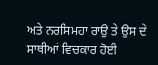ਅਤੇ ਨਰਸਿਮਹਾ ਰਾਉ ਤੇ ਉਸ ਦੇ ਸਾਥੀਆਂ ਵਿਚਕਾਰ ਹੋਈ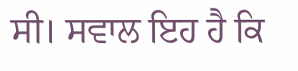ਸੀ। ਸਵਾਲ ਇਹ ਹੈ ਕਿ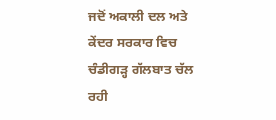ਜਦੋਂ ਅਕਾਲੀ ਦਲ ਅਤੇ ਕੇਂਦਰ ਸਰਕਾਰ ਵਿਚ ਚੰਡੀਗੜ੍ਹ ਗੱਲਬਾਤ ਚੱਲ ਰਹੀ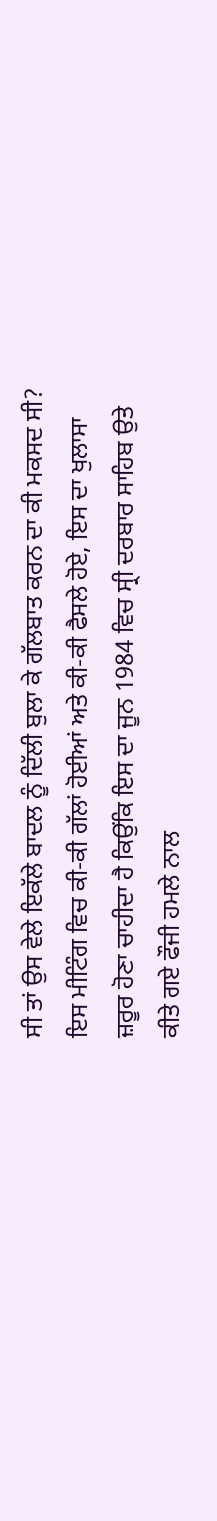ਸੀ ਤਾਂ ਉਸ ਵੇਲੇ ਇਕੱਲੇ ਬਾਦਲ ਨੂੰ ਦਿੱਲੀ ਬੁਲਾ ਕੇ ਗੱਲਬਾਤ ਕਰਨ ਦਾ ਕੀ ਮਕਸਦ ਸੀ? ਇਸ ਮੀਟਿੰਗ ਵਿਚ ਕੀ-ਕੀ ਗੱਲਾਂ ਹੋਈਆਂ ਅਤੇ ਕੀ-ਕੀ ਫੈਸਲੇ ਹੋਏ, ਇਸ ਦਾ ਖੁਲਾਸਾ ਜ਼ਰੂਰ ਹੋਣਾ ਚਾਹੀਦਾ ਹੈ ਕਿਉਂਕਿ ਇਸ ਦਾ ਜੂਨ 1984 ਵਿਚ ਸ੍ਰੀ ਦਰਬਾਰ ਸਾਹਿਬ ਉਤੇ ਕੀਤੇ ਗਏ ਫੌਜੀ ਹਮਲੇ ਨਾਲ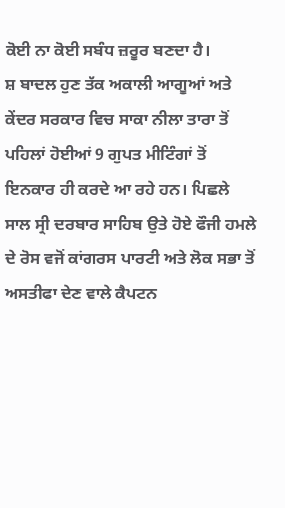ਕੋਈ ਨਾ ਕੋਈ ਸਬੰਧ ਜ਼ਰੂਰ ਬਣਦਾ ਹੈ।
ਸ਼ ਬਾਦਲ ਹੁਣ ਤੱਕ ਅਕਾਲੀ ਆਗੂਆਂ ਅਤੇ ਕੇਂਦਰ ਸਰਕਾਰ ਵਿਚ ਸਾਕਾ ਨੀਲਾ ਤਾਰਾ ਤੋਂ ਪਹਿਲਾਂ ਹੋਈਆਂ 9 ਗੁਪਤ ਮੀਟਿੰਗਾਂ ਤੋਂ ਇਨਕਾਰ ਹੀ ਕਰਦੇ ਆ ਰਹੇ ਹਨ। ਪਿਛਲੇ ਸਾਲ ਸ੍ਰੀ ਦਰਬਾਰ ਸਾਹਿਬ ਉਤੇ ਹੋਏ ਫੌਜੀ ਹਮਲੇ ਦੇ ਰੋਸ ਵਜੋਂ ਕਾਂਗਰਸ ਪਾਰਟੀ ਅਤੇ ਲੋਕ ਸਭਾ ਤੋਂ ਅਸਤੀਫਾ ਦੇਣ ਵਾਲੇ ਕੈਪਟਨ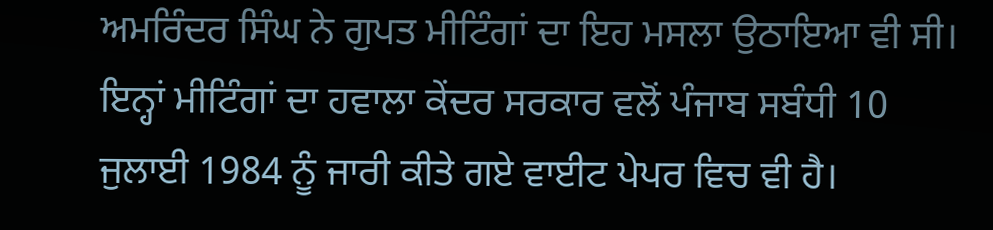ਅਮਰਿੰਦਰ ਸਿੰਘ ਨੇ ਗੁਪਤ ਮੀਟਿੰਗਾਂ ਦਾ ਇਹ ਮਸਲਾ ਉਠਾਇਆ ਵੀ ਸੀ। ਇਨ੍ਹਾਂ ਮੀਟਿੰਗਾਂ ਦਾ ਹਵਾਲਾ ਕੇਂਦਰ ਸਰਕਾਰ ਵਲੋਂ ਪੰਜਾਬ ਸਬੰਧੀ 10 ਜੁਲਾਈ 1984 ਨੂੰ ਜਾਰੀ ਕੀਤੇ ਗਏ ਵਾਈਟ ਪੇਪਰ ਵਿਚ ਵੀ ਹੈ।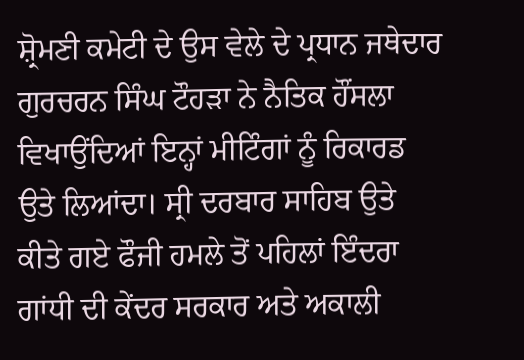ਸ਼੍ਰੋਮਣੀ ਕਮੇਟੀ ਦੇ ਉਸ ਵੇਲੇ ਦੇ ਪ੍ਰਧਾਨ ਜਥੇਦਾਰ ਗੁਰਚਰਨ ਸਿੰਘ ਟੌਹੜਾ ਨੇ ਨੈਤਿਕ ਹੌਂਸਲਾ ਵਿਖਾਉਂਦਿਆਂ ਇਨ੍ਹਾਂ ਮੀਟਿੰਗਾਂ ਨੂੰ ਰਿਕਾਰਡ ਉਤੇ ਲਿਆਂਦਾ। ਸ੍ਰੀ ਦਰਬਾਰ ਸਾਹਿਬ ਉਤੇ ਕੀਤੇ ਗਏ ਫੌਜੀ ਹਮਲੇ ਤੋਂ ਪਹਿਲਾਂ ਇੰਦਰਾ ਗਾਂਧੀ ਦੀ ਕੇਂਦਰ ਸਰਕਾਰ ਅਤੇ ਅਕਾਲੀ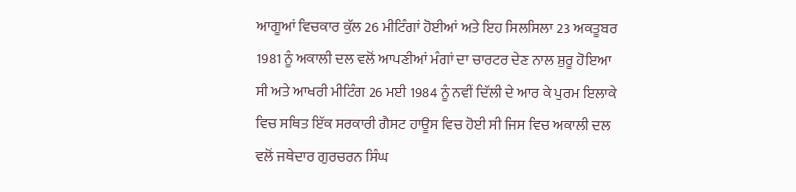ਆਗੂਆਂ ਵਿਚਕਾਰ ਕੁੱਲ 26 ਮੀਟਿੰਗਾਂ ਹੋਈਆਂ ਅਤੇ ਇਹ ਸਿਲਸਿਲਾ 23 ਅਕਤੂਬਰ 1981 ਨੂੰ ਅਕਾਲੀ ਦਲ ਵਲੋਂ ਆਪਣੀਆਂ ਮੰਗਾਂ ਦਾ ਚਾਰਟਰ ਦੇਣ ਨਾਲ ਸ਼ੁਰੂ ਹੋਇਆ ਸੀ ਅਤੇ ਆਖਰੀ ਮੀਟਿੰਗ 26 ਮਈ 1984 ਨੂੰ ਨਵੀਂ ਦਿੱਲੀ ਦੇ ਆਰ ਕੇ ਪੁਰਮ ਇਲਾਕੇ ਵਿਚ ਸਥਿਤ ਇੱਕ ਸਰਕਾਰੀ ਗੈਸਟ ਹਾਊਸ ਵਿਚ ਹੋਈ ਸੀ ਜਿਸ ਵਿਚ ਅਕਾਲੀ ਦਲ ਵਲੋਂ ਜਥੇਦਾਰ ਗੁਰਚਰਨ ਸਿੰਘ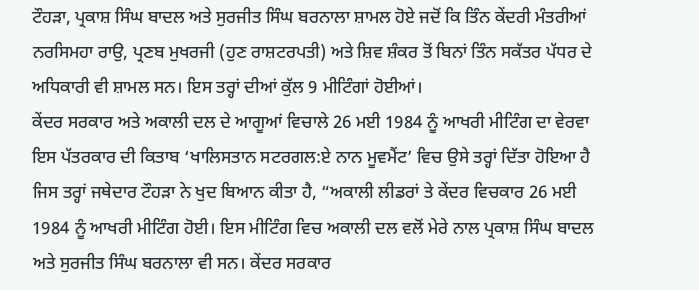ਟੌਹੜਾ, ਪ੍ਰਕਾਸ਼ ਸਿੰਘ ਬਾਦਲ ਅਤੇ ਸੁਰਜੀਤ ਸਿੰਘ ਬਰਨਾਲਾ ਸ਼ਾਮਲ ਹੋਏ ਜਦੋਂ ਕਿ ਤਿੰਨ ਕੇਂਦਰੀ ਮੰਤਰੀਆਂ ਨਰਸਿਮਹਾ ਰਾਉ, ਪ੍ਰਣਬ ਮੁਖਰਜੀ (ਹੁਣ ਰਾਸ਼ਟਰਪਤੀ) ਅਤੇ ਸ਼ਿਵ ਸ਼ੰਕਰ ਤੋਂ ਬਿਨਾਂ ਤਿੰਨ ਸਕੱਤਰ ਪੱਧਰ ਦੇ ਅਧਿਕਾਰੀ ਵੀ ਸ਼ਾਮਲ ਸਨ। ਇਸ ਤਰ੍ਹਾਂ ਦੀਆਂ ਕੁੱਲ 9 ਮੀਟਿੰਗਾਂ ਹੋਈਆਂ।
ਕੇਂਦਰ ਸਰਕਾਰ ਅਤੇ ਅਕਾਲੀ ਦਲ ਦੇ ਆਗੂਆਂ ਵਿਚਾਲੇ 26 ਮਈ 1984 ਨੂੰ ਆਖਰੀ ਮੀਟਿੰਗ ਦਾ ਵੇਰਵਾ ਇਸ ਪੱਤਰਕਾਰ ਦੀ ਕਿਤਾਬ ‘ਖਾਲਿਸਤਾਨ ਸਟਰਗਲ:ਏ ਨਾਨ ਮੂਵਮੈਂਟ’ ਵਿਚ ਉਸੇ ਤਰ੍ਹਾਂ ਦਿੱਤਾ ਹੋਇਆ ਹੈ ਜਿਸ ਤਰ੍ਹਾਂ ਜਥੇਦਾਰ ਟੌਹੜਾ ਨੇ ਖੁਦ ਬਿਆਨ ਕੀਤਾ ਹੈ, “ਅਕਾਲੀ ਲੀਡਰਾਂ ਤੇ ਕੇਂਦਰ ਵਿਚਕਾਰ 26 ਮਈ 1984 ਨੂੰ ਆਖਰੀ ਮੀਟਿੰਗ ਹੋਈ। ਇਸ ਮੀਟਿੰਗ ਵਿਚ ਅਕਾਲੀ ਦਲ ਵਲੋਂ ਮੇਰੇ ਨਾਲ ਪ੍ਰਕਾਸ਼ ਸਿੰਘ ਬਾਦਲ ਅਤੇ ਸੁਰਜੀਤ ਸਿੰਘ ਬਰਨਾਲਾ ਵੀ ਸਨ। ਕੇਂਦਰ ਸਰਕਾਰ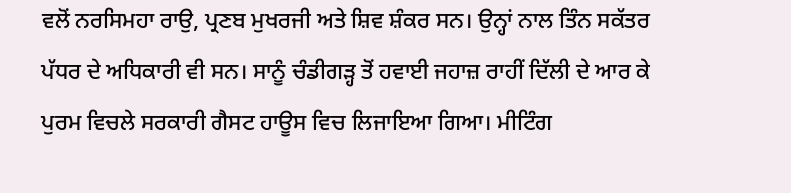ਵਲੋਂ ਨਰਸਿਮਹਾ ਰਾਉ, ਪ੍ਰਣਬ ਮੁਖਰਜੀ ਅਤੇ ਸ਼ਿਵ ਸ਼ੰਕਰ ਸਨ। ਉਨ੍ਹਾਂ ਨਾਲ ਤਿੰਨ ਸਕੱਤਰ ਪੱਧਰ ਦੇ ਅਧਿਕਾਰੀ ਵੀ ਸਨ। ਸਾਨੂੰ ਚੰਡੀਗੜ੍ਹ ਤੋਂ ਹਵਾਈ ਜਹਾਜ਼ ਰਾਹੀਂ ਦਿੱਲੀ ਦੇ ਆਰ ਕੇ ਪੁਰਮ ਵਿਚਲੇ ਸਰਕਾਰੀ ਗੈਸਟ ਹਾਊਸ ਵਿਚ ਲਿਜਾਇਆ ਗਿਆ। ਮੀਟਿੰਗ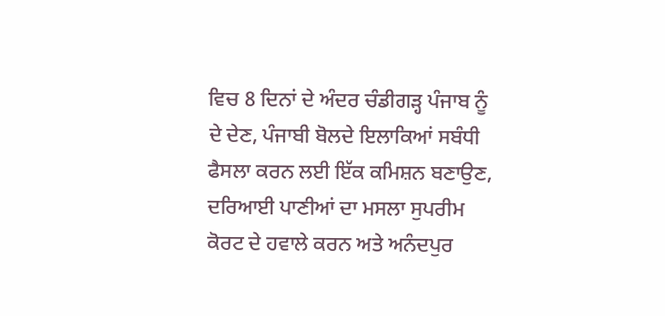ਵਿਚ 8 ਦਿਨਾਂ ਦੇ ਅੰਦਰ ਚੰਡੀਗੜ੍ਹ ਪੰਜਾਬ ਨੂੰ ਦੇ ਦੇਣ, ਪੰਜਾਬੀ ਬੋਲਦੇ ਇਲਾਕਿਆਂ ਸਬੰਧੀ ਫੈਸਲਾ ਕਰਨ ਲਈ ਇੱਕ ਕਮਿਸ਼ਨ ਬਣਾਉਣ, ਦਰਿਆਈ ਪਾਣੀਆਂ ਦਾ ਮਸਲਾ ਸੁਪਰੀਮ ਕੋਰਟ ਦੇ ਹਵਾਲੇ ਕਰਨ ਅਤੇ ਅਨੰਦਪੁਰ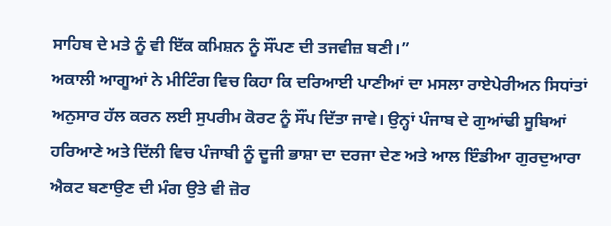ਸਾਹਿਬ ਦੇ ਮਤੇ ਨੂੰ ਵੀ ਇੱਕ ਕਮਿਸ਼ਨ ਨੂੰ ਸੌਂਪਣ ਦੀ ਤਜਵੀਜ਼ ਬਣੀ।”
ਅਕਾਲੀ ਆਗੂਆਂ ਨੇ ਮੀਟਿੰਗ ਵਿਚ ਕਿਹਾ ਕਿ ਦਰਿਆਈ ਪਾਣੀਆਂ ਦਾ ਮਸਲਾ ਰਾਏਪੇਰੀਅਨ ਸਿਧਾਂਤਾਂ ਅਨੁਸਾਰ ਹੱਲ ਕਰਨ ਲਈ ਸੁਪਰੀਮ ਕੋਰਟ ਨੂੰ ਸੌਂਪ ਦਿੱਤਾ ਜਾਵੇ। ਉਨ੍ਹਾਂ ਪੰਜਾਬ ਦੇ ਗੁਆਂਢੀ ਸੂਬਿਆਂ ਹਰਿਆਣੇ ਅਤੇ ਦਿੱਲੀ ਵਿਚ ਪੰਜਾਬੀ ਨੂੰ ਦੂਜੀ ਭਾਸ਼ਾ ਦਾ ਦਰਜਾ ਦੇਣ ਅਤੇ ਆਲ ਇੰਡੀਆ ਗੁਰਦੁਆਰਾ ਐਕਟ ਬਣਾਉਣ ਦੀ ਮੰਗ ਉਤੇ ਵੀ ਜ਼ੋਰ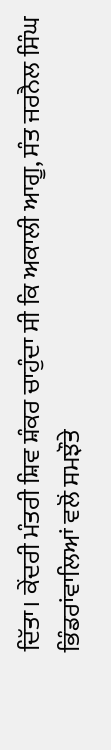ਦਿੱਤਾ। ਕੇਂਦਰੀ ਮੰਤਰੀ ਸ਼ਿਵ ਸ਼ੰਕਰ ਚਾਹੁੰਦਾ ਸੀ ਕਿ ਅਕਾਲੀ ਆਗੂ, ਸੰਤ ਜਰਨੈਲ ਸਿੰਘ ਭਿੰਡਰਾਂਵਾਲਿਆਂ ਵਲੋਂ ਸਮਝੌਤੇ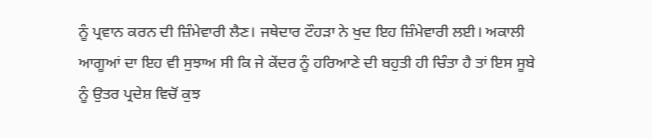ਨੂੰ ਪ੍ਰਵਾਨ ਕਰਨ ਦੀ ਜ਼ਿੰਮੇਵਾਰੀ ਲੈਣ। ਜਥੇਦਾਰ ਟੌਹੜਾ ਨੇ ਖੁਦ ਇਹ ਜ਼ਿੰਮੇਵਾਰੀ ਲਈ। ਅਕਾਲੀ ਆਗੂਆਂ ਦਾ ਇਹ ਵੀ ਸੁਝਾਅ ਸੀ ਕਿ ਜੇ ਕੇਂਦਰ ਨੂੰ ਹਰਿਆਣੇ ਦੀ ਬਹੁਤੀ ਹੀ ਚਿੰਤਾ ਹੈ ਤਾਂ ਇਸ ਸੂਬੇ ਨੂੰ ਉਤਰ ਪ੍ਰਦੇਸ਼ ਵਿਚੋਂ ਕੁਝ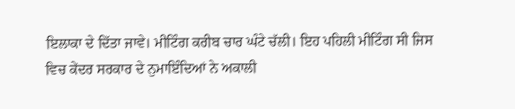ਇਲਾਕਾ ਦੇ ਦਿੱਤਾ ਜਾਵੇ। ਮੀਟਿੰਗ ਕਰੀਬ ਚਾਰ ਘੰਟੇ ਚੱਲੀ। ਇਹ ਪਹਿਲੀ ਮੀਟਿੰਗ ਸੀ ਜਿਸ ਵਿਚ ਕੇਂਦਰ ਸਰਕਾਰ ਦੇ ਨੁਮਾਇੰਦਿਆਂ ਨੇ ਅਕਾਲੀ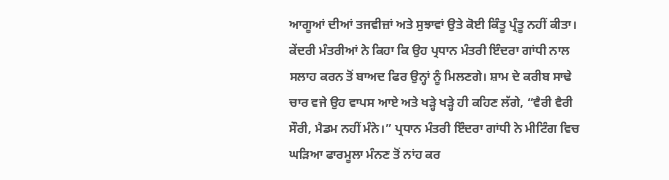ਆਗੂਆਂ ਦੀਆਂ ਤਜਵੀਜ਼ਾਂ ਅਤੇ ਸੁਝਾਵਾਂ ਉਤੇ ਕੋਈ ਕਿੰਤੂ ਪ੍ਰੰਤੂ ਨਹੀਂ ਕੀਤਾ। ਕੇਂਦਰੀ ਮੰਤਰੀਆਂ ਨੇ ਕਿਹਾ ਕਿ ਉਹ ਪ੍ਰਧਾਨ ਮੰਤਰੀ ਇੰਦਰਾ ਗਾਂਧੀ ਨਾਲ ਸਲਾਹ ਕਰਨ ਤੋਂ ਬਾਅਦ ਫਿਰ ਉਨ੍ਹਾਂ ਨੂੰ ਮਿਲਣਗੇ। ਸ਼ਾਮ ਦੇ ਕਰੀਬ ਸਾਢੇ ਚਾਰ ਵਜੇ ਉਹ ਵਾਪਸ ਆਏ ਅਤੇ ਖੜ੍ਹੇ ਖੜ੍ਹੇ ਹੀ ਕਹਿਣ ਲੱਗੇ, “ਵੈਰੀ ਵੈਰੀ ਸੌਰੀ, ਮੈਡਮ ਨਹੀਂ ਮੰਨੇ।” ਪ੍ਰਧਾਨ ਮੰਤਰੀ ਇੰਦਰਾ ਗਾਂਧੀ ਨੇ ਮੀਟਿੰਗ ਵਿਚ ਘੜਿਆ ਫਾਰਮੂਲਾ ਮੰਨਣ ਤੋਂ ਨਾਂਹ ਕਰ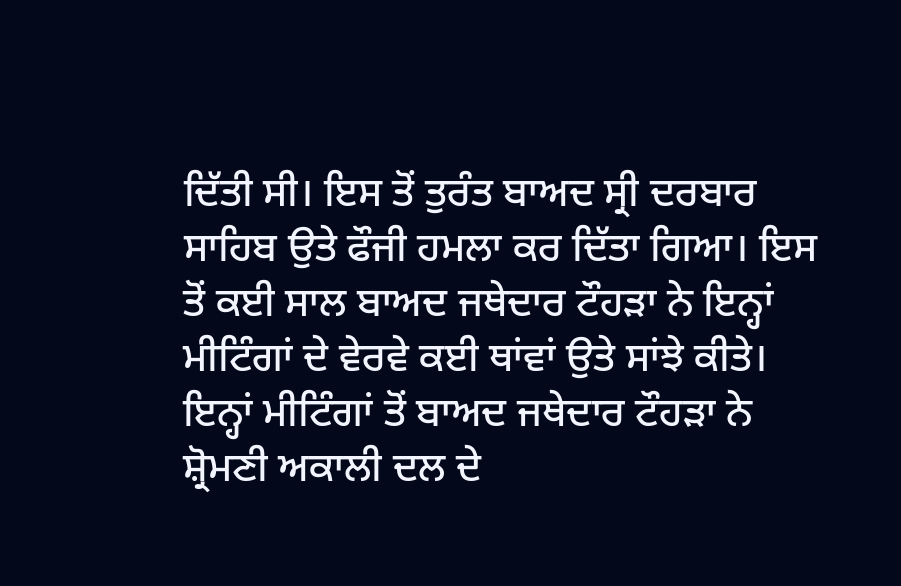ਦਿੱਤੀ ਸੀ। ਇਸ ਤੋਂ ਤੁਰੰਤ ਬਾਅਦ ਸ੍ਰੀ ਦਰਬਾਰ ਸਾਹਿਬ ਉਤੇ ਫੌਜੀ ਹਮਲਾ ਕਰ ਦਿੱਤਾ ਗਿਆ। ਇਸ ਤੋਂ ਕਈ ਸਾਲ ਬਾਅਦ ਜਥੇਦਾਰ ਟੌਹੜਾ ਨੇ ਇਨ੍ਹਾਂ ਮੀਟਿੰਗਾਂ ਦੇ ਵੇਰਵੇ ਕਈ ਥਾਂਵਾਂ ਉਤੇ ਸਾਂਝੇ ਕੀਤੇ।
ਇਨ੍ਹਾਂ ਮੀਟਿੰਗਾਂ ਤੋਂ ਬਾਅਦ ਜਥੇਦਾਰ ਟੌਹੜਾ ਨੇ ਸ਼੍ਰੋਮਣੀ ਅਕਾਲੀ ਦਲ ਦੇ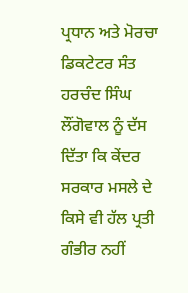ਪ੍ਰਧਾਨ ਅਤੇ ਮੋਰਚਾ ਡਿਕਟੇਟਰ ਸੰਤ ਹਰਚੰਦ ਸਿੰਘ ਲੌਂਗੋਵਾਲ ਨੂੰ ਦੱਸ ਦਿੱਤਾ ਕਿ ਕੇਂਦਰ ਸਰਕਾਰ ਮਸਲੇ ਦੇ ਕਿਸੇ ਵੀ ਹੱਲ ਪ੍ਰਤੀ ਗੰਭੀਰ ਨਹੀਂ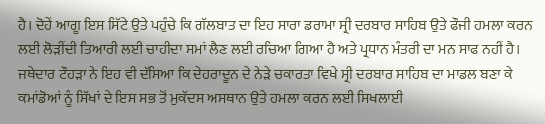ਹੈ। ਦੋਹੇਂ ਆਗੂ ਇਸ ਸਿੱਟੇ ਉਤੇ ਪਹੁੰਚੇ ਕਿ ਗੱਲਬਾਤ ਦਾ ਇਹ ਸਾਰਾ ਡਰਾਮਾ ਸ੍ਰੀ ਦਰਬਾਰ ਸਾਹਿਬ ਉਤੇ ਫੌਜੀ ਹਮਲਾ ਕਰਨ ਲਈ ਲੋੜੀਂਦੀ ਤਿਆਰੀ ਲਈ ਚਾਹੀਦਾ ਸਮਾਂ ਲੈਣ ਲਈ ਰਚਿਆ ਗਿਆ ਹੈ ਅਤੇ ਪ੍ਰਧਾਨ ਮੰਤਰੀ ਦਾ ਮਨ ਸਾਫ ਨਹੀਂ ਹੈ। ਜਥੇਦਾਰ ਟੌਹੜਾ ਨੇ ਇਹ ਵੀ ਦੱਸਿਆ ਕਿ ਦੇਹਰਾਦੂਨ ਦੇ ਨੇੜੇ ਚਕਾਰਤਾ ਵਿਖੇ ਸ੍ਰੀ ਦਰਬਾਰ ਸਾਹਿਬ ਦਾ ਮਾਡਲ ਬਣਾ ਕੇ ਕਮਾਂਡੋਆਂ ਨੂੰ ਸਿੱਖਾਂ ਦੇ ਇਸ ਸਭ ਤੋਂ ਮੁਕੱਦਸ ਅਸਥਾਨ ਉਤੇ ਹਮਲਾ ਕਰਨ ਲਈ ਸਿਖਲਾਈ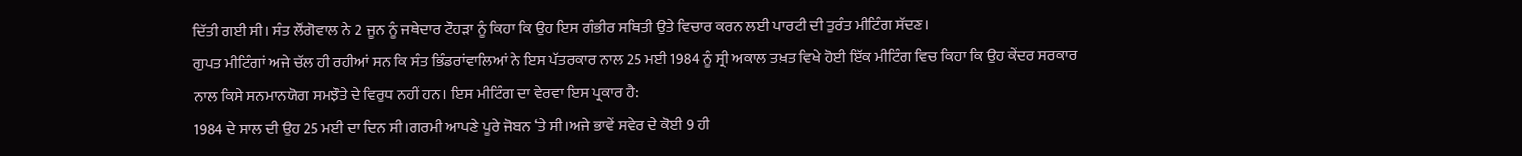ਦਿੱਤੀ ਗਈ ਸੀ। ਸੰਤ ਲੌਂਗੋਵਾਲ ਨੇ 2 ਜੂਨ ਨੂੰ ਜਥੇਦਾਰ ਟੌਹੜਾ ਨੂੰ ਕਿਹਾ ਕਿ ਉਹ ਇਸ ਗੰਭੀਰ ਸਥਿਤੀ ਉਤੇ ਵਿਚਾਰ ਕਰਨ ਲਈ ਪਾਰਟੀ ਦੀ ਤੁਰੰਤ ਮੀਟਿੰਗ ਸੱਦਣ।
ਗੁਪਤ ਮੀਟਿੰਗਾਂ ਅਜੇ ਚੱਲ ਹੀ ਰਹੀਆਂ ਸਨ ਕਿ ਸੰਤ ਭਿੰਡਰਾਂਵਾਲਿਆਂ ਨੇ ਇਸ ਪੱਤਰਕਾਰ ਨਾਲ 25 ਮਈ 1984 ਨੂੰ ਸ੍ਰੀ ਅਕਾਲ ਤਖ਼ਤ ਵਿਖੇ ਹੋਈ ਇੱਕ ਮੀਟਿੰਗ ਵਿਚ ਕਿਹਾ ਕਿ ਉਹ ਕੇਂਦਰ ਸਰਕਾਰ ਨਾਲ ਕਿਸੇ ਸਨਮਾਨਯੋਗ ਸਮਝੌਤੇ ਦੇ ਵਿਰੁਧ ਨਹੀਂ ਹਨ। ਇਸ ਮੀਟਿੰਗ ਦਾ ਵੇਰਵਾ ਇਸ ਪ੍ਰਕਾਰ ਹੈ:
1984 ਦੇ ਸਾਲ ਦੀ ਉਹ 25 ਮਈ ਦਾ ਦਿਨ ਸੀ।ਗਰਮੀ ਆਪਣੇ ਪੂਰੇ ਜੋਬਨ ‘ਤੇ ਸੀ।ਅਜੇ ਭਾਵੇਂ ਸਵੇਰ ਦੇ ਕੋਈ 9 ਹੀ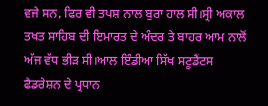ਵਜੇ ਸਨ, ਫਿਰ ਵੀ ਤਪਸ਼ ਨਾਲ ਬੁਰਾ ਹਾਲ ਸੀ।ਸ੍ਰੀ ਅਕਾਲ ਤਖਤ ਸਾਹਿਬ ਦੀ ਇਮਾਰਤ ਦੇ ਅੰਦਰ ਤੇ ਬਾਹਰ ਆਮ ਨਾਲੋਂ ਅੱਜ ਵੱਧ ਭੀੜ ਸੀ।ਆਲ ਇੰਡੀਆ ਸਿੱਖ ਸਟੂਡੈਂਟਸ ਫੈਡਰੇਸ਼ਨ ਦੇ ਪ੍ਰਧਾਨ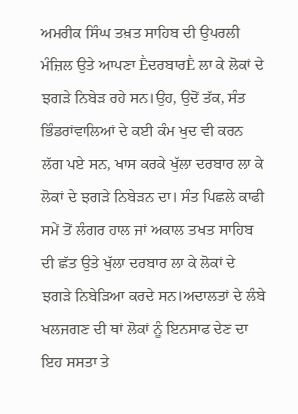ਅਮਰੀਕ ਸਿੰਘ ਤਖ਼ਤ ਸਾਹਿਬ ਦੀ ਉਪਰਲੀ ਮੰਜ਼ਿਲ ਉਤੇ ਆਪਣਾ ḔਦਰਬਾਰḔ ਲਾ ਕੇ ਲੋਕਾਂ ਦੇ ਝਗੜੇ ਨਿਬੇੜ ਰਹੇ ਸਨ।ਉਹ, ਉਦੋਂ ਤੱਕ, ਸੰਤ ਭਿੰਡਰਾਂਵਾਲਿਆਂ ਦੇ ਕਈ ਕੰਮ ਖੁਦ ਵੀ ਕਰਨ ਲੱਗ ਪਏ ਸਨ, ਖਾਸ ਕਰਕੇ ਖੁੱਲਾ ਦਰਬਾਰ ਲਾ ਕੇ ਲੋਕਾਂ ਦੇ ਝਗੜੇ ਨਿਬੇੜਨ ਦਾ। ਸੰਤ ਪਿਛਲੇ ਕਾਫੀ ਸਮੇਂ ਤੋਂ ਲੰਗਰ ਹਾਲ ਜਾਂ ਅਕਾਲ ਤਖਤ ਸਾਹਿਬ ਦੀ ਛੱਤ ਉਤੇ ਖੁੱਲਾ ਦਰਬਾਰ ਲਾ ਕੇ ਲੋਕਾਂ ਦੇ ਝਗੜੇ ਨਿਬੇੜਿਆ ਕਰਦੇ ਸਨ।ਅਦਾਲਤਾਂ ਦੇ ਲੰਬੇ ਖਲਜਗਣ ਦੀ ਥਾਂ ਲੋਕਾਂ ਨੂੰ ਇਨਸਾਫ ਦੇਣ ਦਾ ਇਹ ਸਸਤਾ ਤੇ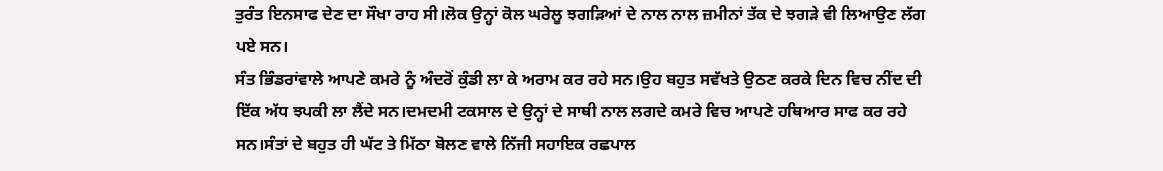ਤੁਰੰਤ ਇਨਸਾਫ ਦੇਣ ਦਾ ਸੌਖਾ ਰਾਹ ਸੀ।ਲੋਕ ਉਨ੍ਹਾਂ ਕੋਲ ਘਰੇਲੂ ਝਗੜਿਆਂ ਦੇ ਨਾਲ ਨਾਲ ਜ਼ਮੀਨਾਂ ਤੱਕ ਦੇ ਝਗੜੇ ਵੀ ਲਿਆਉਣ ਲੱਗ ਪਏ ਸਨ।
ਸੰਤ ਭਿੰਡਰਾਂਵਾਲੇ ਆਪਣੇ ਕਮਰੇ ਨੂੰ ਅੰਦਰੋਂ ਕੁੰਡੀ ਲਾ ਕੇ ਅਰਾਮ ਕਰ ਰਹੇ ਸਨ।ਉਹ ਬਹੁਤ ਸਵੱਖਤੇ ਉਠਣ ਕਰਕੇ ਦਿਨ ਵਿਚ ਨੀਂਦ ਦੀ ਇੱਕ ਅੱਧ ਝਪਕੀ ਲਾ ਲੈਂਦੇ ਸਨ।ਦਮਦਮੀ ਟਕਸਾਲ ਦੇ ਉਨ੍ਹਾਂ ਦੇ ਸਾਥੀ ਨਾਲ ਲਗਦੇ ਕਮਰੇ ਵਿਚ ਆਪਣੇ ਹਥਿਆਰ ਸਾਫ ਕਰ ਰਹੇ ਸਨ।ਸੰਤਾਂ ਦੇ ਬਹੁਤ ਹੀ ਘੱਟ ਤੇ ਮਿੱਠਾ ਬੋਲਣ ਵਾਲੇ ਨਿੱਜੀ ਸਹਾਇਕ ਰਛਪਾਲ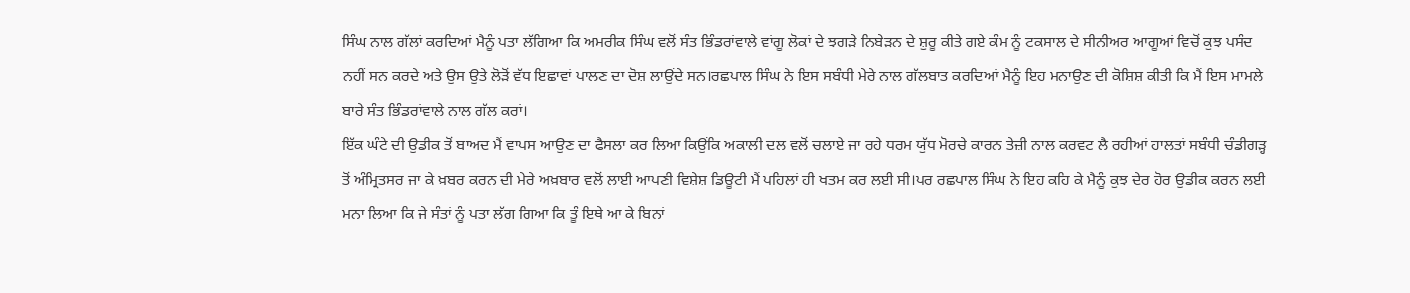ਸਿੰਘ ਨਾਲ ਗੱਲਾਂ ਕਰਦਿਆਂ ਮੈਨੂੰ ਪਤਾ ਲੱਗਿਆ ਕਿ ਅਮਰੀਕ ਸਿੰਘ ਵਲੋਂ ਸੰਤ ਭਿੰਡਰਾਂਵਾਲੇ ਵਾਂਗੂ ਲੋਕਾਂ ਦੇ ਝਗੜੇ ਨਿਬੇੜਨ ਦੇ ਸ਼ੁਰੂ ਕੀਤੇ ਗਏ ਕੰਮ ਨੂੰ ਟਕਸਾਲ ਦੇ ਸੀਨੀਅਰ ਆਗੂਆਂ ਵਿਚੋਂ ਕੁਝ ਪਸੰਦ ਨਹੀਂ ਸਨ ਕਰਦੇ ਅਤੇ ਉਸ ਉਤੇ ਲੋੜੋਂ ਵੱਧ ਇਛਾਵਾਂ ਪਾਲਣ ਦਾ ਦੋਸ਼ ਲਾਉਂਦੇ ਸਨ।ਰਛਪਾਲ ਸਿੰਘ ਨੇ ਇਸ ਸਬੰਧੀ ਮੇਰੇ ਨਾਲ ਗੱਲਬਾਤ ਕਰਦਿਆਂ ਮੈਨੂੰ ਇਹ ਮਨਾਉਣ ਦੀ ਕੋਸ਼ਿਸ਼ ਕੀਤੀ ਕਿ ਮੈਂ ਇਸ ਮਾਮਲੇ ਬਾਰੇ ਸੰਤ ਭਿੰਡਰਾਂਵਾਲੇ ਨਾਲ ਗੱਲ ਕਰਾਂ।
ਇੱਕ ਘੰਟੇ ਦੀ ਉਡੀਕ ਤੋਂ ਬਾਅਦ ਮੈਂ ਵਾਪਸ ਆਉਣ ਦਾ ਫੈਸਲਾ ਕਰ ਲਿਆ ਕਿਉਂਕਿ ਅਕਾਲੀ ਦਲ ਵਲੋਂ ਚਲਾਏ ਜਾ ਰਹੇ ਧਰਮ ਯੁੱਧ ਮੋਰਚੇ ਕਾਰਨ ਤੇਜ਼ੀ ਨਾਲ ਕਰਵਟ ਲੈ ਰਹੀਆਂ ਹਾਲਤਾਂ ਸਬੰਧੀ ਚੰਡੀਗੜ੍ਹ ਤੋਂ ਅੰਮ੍ਰਿਤਸਰ ਜਾ ਕੇ ਖ਼ਬਰ ਕਰਨ ਦੀ ਮੇਰੇ ਅਖ਼ਬਾਰ ਵਲੋਂ ਲਾਈ ਆਪਣੀ ਵਿਸ਼ੇਸ਼ ਡਿਊਟੀ ਮੈਂ ਪਹਿਲਾਂ ਹੀ ਖਤਮ ਕਰ ਲਈ ਸੀ।ਪਰ ਰਛਪਾਲ ਸਿੰਘ ਨੇ ਇਹ ਕਹਿ ਕੇ ਮੈਨੂੰ ਕੁਝ ਦੇਰ ਹੋਰ ਉਡੀਕ ਕਰਨ ਲਈ ਮਨਾ ਲਿਆ ਕਿ ਜੇ ਸੰਤਾਂ ਨੂੰ ਪਤਾ ਲੱਗ ਗਿਆ ਕਿ ਤੂੰ ਇਥੇ ਆ ਕੇ ਬਿਨਾਂ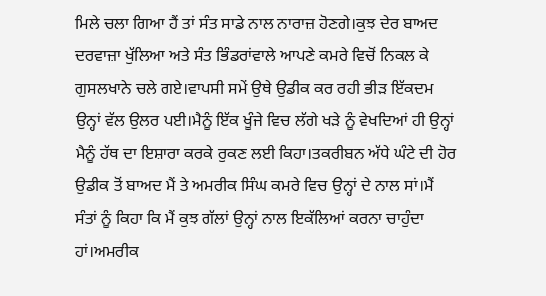ਮਿਲੇ ਚਲਾ ਗਿਆ ਹੈਂ ਤਾਂ ਸੰਤ ਸਾਡੇ ਨਾਲ ਨਾਰਾਜ਼ ਹੋਣਗੇ।ਕੁਝ ਦੇਰ ਬਾਅਦ ਦਰਵਾਜ਼ਾ ਖੁੱਲਿਆ ਅਤੇ ਸੰਤ ਭਿੰਡਰਾਂਵਾਲੇ ਆਪਣੇ ਕਮਰੇ ਵਿਚੋਂ ਨਿਕਲ ਕੇ ਗੁਸਲਖਾਨੇ ਚਲੇ ਗਏ।ਵਾਪਸੀ ਸਮੇਂ ਉਥੇ ਉਡੀਕ ਕਰ ਰਹੀ ਭੀੜ ਇੱਕਦਮ ਉਨ੍ਹਾਂ ਵੱਲ ਉਲਰ ਪਈ।ਮੈਨੂੰ ਇੱਕ ਖੂੰਜੇ ਵਿਚ ਲੱਗੇ ਖੜੇ ਨੂੰ ਵੇਖਦਿਆਂ ਹੀ ਉਨ੍ਹਾਂ ਮੈਨੂੰ ਹੱਥ ਦਾ ਇਸ਼ਾਰਾ ਕਰਕੇ ਰੁਕਣ ਲਈ ਕਿਹਾ।ਤਕਰੀਬਨ ਅੱਧੇ ਘੰਟੇ ਦੀ ਹੋਰ ਉਡੀਕ ਤੋਂ ਬਾਅਦ ਮੈਂ ਤੇ ਅਮਰੀਕ ਸਿੰਘ ਕਮਰੇ ਵਿਚ ਉਨ੍ਹਾਂ ਦੇ ਨਾਲ ਸਾਂ।ਮੈਂ ਸੰਤਾਂ ਨੂੰ ਕਿਹਾ ਕਿ ਮੈਂ ਕੁਝ ਗੱਲਾਂ ਉਨ੍ਹਾਂ ਨਾਲ ਇਕੱਲਿਆਂ ਕਰਨਾ ਚਾਹੁੰਦਾ ਹਾਂ।ਅਮਰੀਕ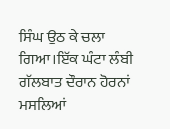ਸਿੰਘ ਉਠ ਕੇ ਚਲਾ ਗਿਆ।ਇੱਕ ਘੰਟਾ ਲੰਬੀ ਗੱਲਬਾਤ ਦੌਰਾਨ ਹੋਰਨਾਂ ਮਸਲਿਆਂ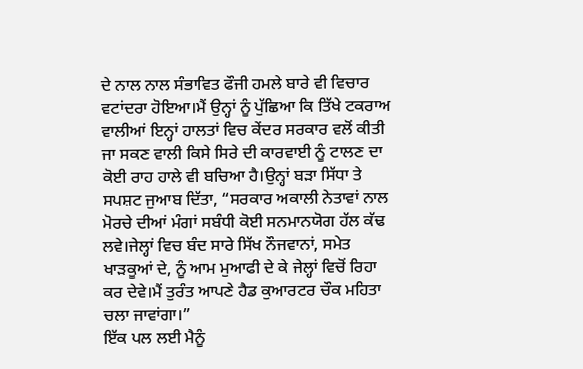ਦੇ ਨਾਲ ਨਾਲ ਸੰਭਾਵਿਤ ਫੌਜੀ ਹਮਲੇ ਬਾਰੇ ਵੀ ਵਿਚਾਰ ਵਟਾਂਦਰਾ ਹੋਇਆ।ਮੈਂ ਉਨ੍ਹਾਂ ਨੂੰ ਪੁੱਛਿਆ ਕਿ ਤਿੱਖੇ ਟਕਰਾਅ ਵਾਲੀਆਂ ਇਨ੍ਹਾਂ ਹਾਲਤਾਂ ਵਿਚ ਕੇਂਦਰ ਸਰਕਾਰ ਵਲੋਂ ਕੀਤੀ ਜਾ ਸਕਣ ਵਾਲੀ ਕਿਸੇ ਸਿਰੇ ਦੀ ਕਾਰਵਾਈ ਨੂੰ ਟਾਲਣ ਦਾ ਕੋਈ ਰਾਹ ਹਾਲੇ ਵੀ ਬਚਿਆ ਹੈ।ਉਨ੍ਹਾਂ ਬੜਾ ਸਿੱਧਾ ਤੇ ਸਪਸ਼ਟ ਜੁਆਬ ਦਿੱਤਾ, “ਸਰਕਾਰ ਅਕਾਲੀ ਨੇਤਾਵਾਂ ਨਾਲ ਮੋਰਚੇ ਦੀਆਂ ਮੰਗਾਂ ਸਬੰਧੀ ਕੋਈ ਸਨਮਾਨਯੋਗ ਹੱਲ ਕੱਢ ਲਵੇ।ਜੇਲ੍ਹਾਂ ਵਿਚ ਬੰਦ ਸਾਰੇ ਸਿੱਖ ਨੌਜਵਾਨਾਂ, ਸਮੇਤ ਖਾੜਕੂਆਂ ਦੇ, ਨੂੰ ਆਮ ਮੁਆਫੀ ਦੇ ਕੇ ਜੇਲ੍ਹਾਂ ਵਿਚੋਂ ਰਿਹਾ ਕਰ ਦੇਵੇ।ਮੈਂ ਤੁਰੰਤ ਆਪਣੇ ਹੈਡ ਕੁਆਰਟਰ ਚੌਕ ਮਹਿਤਾ ਚਲਾ ਜਾਵਾਂਗਾ।”
ਇੱਕ ਪਲ ਲਈ ਮੈਨੂੰ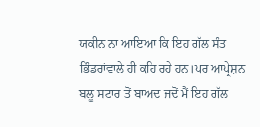ਯਕੀਨ ਨਾ ਆਇਆ ਕਿ ਇਹ ਗੱਲ ਸੰਤ ਭਿੰਡਰਾਂਵਾਲੇ ਹੀ ਕਹਿ ਰਹੇ ਹਨ।ਪਰ ਆਪ੍ਰੇਸ਼ਨ ਬਲੂ ਸਟਾਰ ਤੋਂ ਬਾਅਦ ਜਦੋਂ ਮੈਂ ਇਹ ਗੱਲ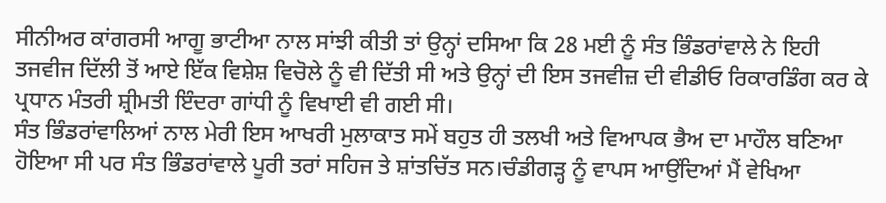ਸੀਨੀਅਰ ਕਾਂਗਰਸੀ ਆਗੂ ਭਾਟੀਆ ਨਾਲ ਸਾਂਝੀ ਕੀਤੀ ਤਾਂ ਉਨ੍ਹਾਂ ਦਸਿਆ ਕਿ 28 ਮਈ ਨੂੰ ਸੰਤ ਭਿੰਡਰਾਂਵਾਲੇ ਨੇ ਇਹੀ ਤਜਵੀਜ ਦਿੱਲੀ ਤੋਂ ਆਏ ਇੱਕ ਵਿਸ਼ੇਸ਼ ਵਿਚੋਲੇ ਨੂੰ ਵੀ ਦਿੱਤੀ ਸੀ ਅਤੇ ਉਨ੍ਹਾਂ ਦੀ ਇਸ ਤਜਵੀਜ਼ ਦੀ ਵੀਡੀਓ ਰਿਕਾਰਡਿੰਗ ਕਰ ਕੇ ਪ੍ਰਧਾਨ ਮੰਤਰੀ ਸ਼੍ਰੀਮਤੀ ਇੰਦਰਾ ਗਾਂਧੀ ਨੂੰ ਵਿਖਾਈ ਵੀ ਗਈ ਸੀ।
ਸੰਤ ਭਿੰਡਰਾਂਵਾਲਿਆਂ ਨਾਲ ਮੇਰੀ ਇਸ ਆਖਰੀ ਮੁਲਾਕਾਤ ਸਮੇਂ ਬਹੁਤ ਹੀ ਤਲਖੀ ਅਤੇ ਵਿਆਪਕ ਭੈਅ ਦਾ ਮਾਹੌਲ ਬਣਿਆ ਹੋਇਆ ਸੀ ਪਰ ਸੰਤ ਭਿੰਡਰਾਂਵਾਲੇ ਪੂਰੀ ਤਰਾਂ ਸਹਿਜ ਤੇ ਸ਼ਾਂਤਚਿੱਤ ਸਨ।ਚੰਡੀਗੜ੍ਹ ਨੂੰ ਵਾਪਸ ਆਉਂਦਿਆਂ ਮੈਂ ਵੇਖਿਆ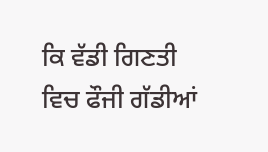ਕਿ ਵੱਡੀ ਗਿਣਤੀ ਵਿਚ ਫੌਜੀ ਗੱਡੀਆਂ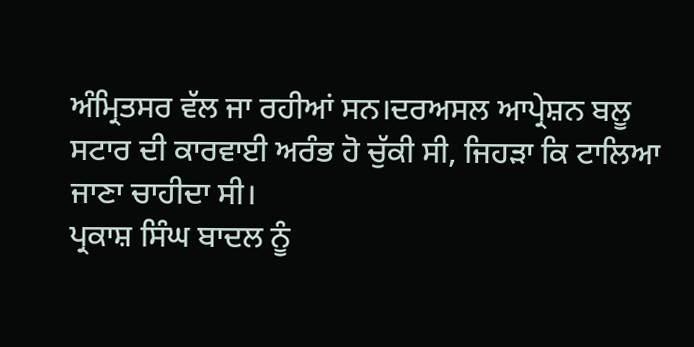ਅੰਮ੍ਰਿਤਸਰ ਵੱਲ ਜਾ ਰਹੀਆਂ ਸਨ।ਦਰਅਸਲ ਆਪ੍ਰੇਸ਼ਨ ਬਲੂ ਸਟਾਰ ਦੀ ਕਾਰਵਾਈ ਅਰੰਭ ਹੋ ਚੁੱਕੀ ਸੀ, ਜਿਹੜਾ ਕਿ ਟਾਲਿਆ ਜਾਣਾ ਚਾਹੀਦਾ ਸੀ।
ਪ੍ਰਕਾਸ਼ ਸਿੰਘ ਬਾਦਲ ਨੂੰ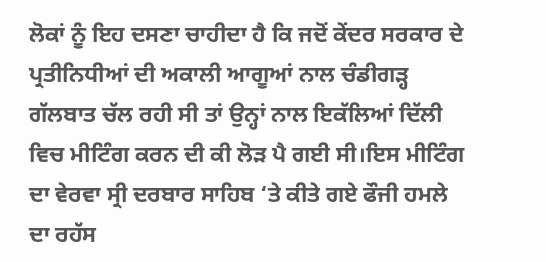ਲੋਕਾਂ ਨੂੰ ਇਹ ਦਸਣਾ ਚਾਹੀਦਾ ਹੈ ਕਿ ਜਦੋਂ ਕੇਂਦਰ ਸਰਕਾਰ ਦੇ ਪ੍ਰਤੀਨਿਧੀਆਂ ਦੀ ਅਕਾਲੀ ਆਗੂਆਂ ਨਾਲ ਚੰਡੀਗੜ੍ਹ ਗੱਲਬਾਤ ਚੱਲ ਰਹੀ ਸੀ ਤਾਂ ਉਨ੍ਹਾਂ ਨਾਲ ਇਕੱਲਿਆਂ ਦਿੱਲੀ ਵਿਚ ਮੀਟਿੰਗ ਕਰਨ ਦੀ ਕੀ ਲੋੜ ਪੈ ਗਈ ਸੀ।ਇਸ ਮੀਟਿੰਗ ਦਾ ਵੇਰਵਾ ਸ੍ਰੀ ਦਰਬਾਰ ਸਾਹਿਬ ‘ਤੇ ਕੀਤੇ ਗਏ ਫੌਜੀ ਹਮਲੇ ਦਾ ਰਹੱਸ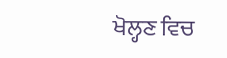ਖੋਲ੍ਹਣ ਵਿਚ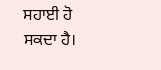ਸਹਾਈ ਹੋ ਸਕਦਾ ਹੈ।